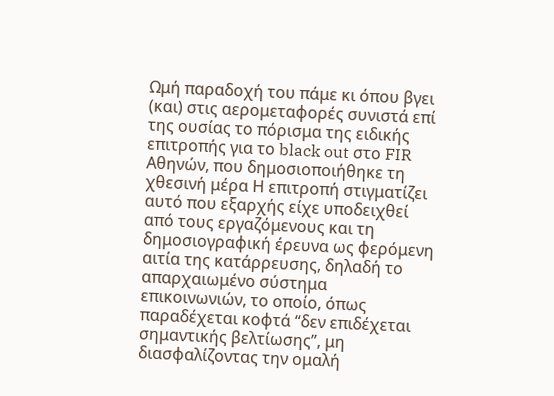Ωμή παραδοχή του πάμε κι όπου βγει (και) στις αερομεταφορές συνιστά επί της ουσίας το πόρισμα της ειδικής επιτροπής για το black out στο FIR Αθηνών, που δημοσιοποιήθηκε τη χθεσινή μέρα Η επιτροπή στιγματίζει αυτό που εξαρχής είχε υποδειχθεί από τους εργαζόμενους και τη δημοσιογραφική έρευνα ως φερόμενη αιτία της κατάρρευσης, δηλαδή το απαρχαιωμένο σύστημα επικοινωνιών, το οποίο, όπως παραδέχεται κοφτά “δεν επιδέχεται σημαντικής βελτίωσης”, μη διασφαλίζοντας την ομαλή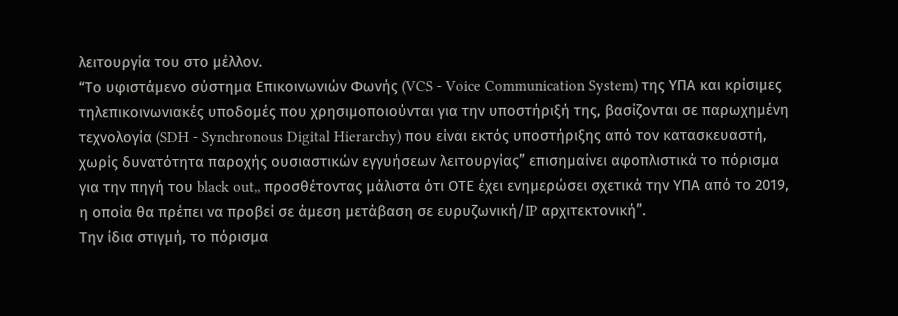λειτουργία του στο μέλλον.
“Το υφιστάμενο σύστημα Επικοινωνιών Φωνής (VCS - Voice Communication System) της ΥΠΑ και κρίσιμες τηλεπικοινωνιακές υποδομές που χρησιμοποιούνται για την υποστήριξή της, βασίζονται σε παρωχημένη τεχνολογία (SDH - Synchronous Digital Hierarchy) που είναι εκτός υποστήριξης από τον κατασκευαστή, χωρίς δυνατότητα παροχής ουσιαστικών εγγυήσεων λειτουργίας” επισημαίνει αφοπλιστικά το πόρισμα για την πηγή του black out,, προσθέτοντας μάλιστα ότι ΟΤΕ έχει ενημερώσει σχετικά την ΥΠΑ από το 2019, η οποία θα πρέπει να προβεί σε άμεση μετάβαση σε ευρυζωνική/IP αρχιτεκτονική”.
Την ίδια στιγμή, το πόρισμα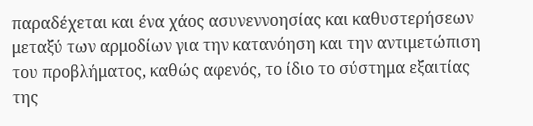παραδέχεται και ένα χάος ασυνεννοησίας και καθυστερήσεων μεταξύ των αρμοδίων για την κατανόηση και την αντιμετώπιση του προβλήματος, καθώς αφενός, το ίδιο το σύστημα εξαιτίας της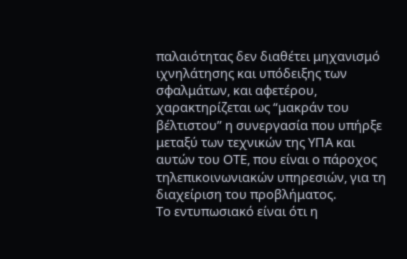παλαιότητας δεν διαθέτει μηχανισμό ιχνηλάτησης και υπόδειξης των σφαλμάτων, και αφετέρου, χαρακτηρίζεται ως “μακράν του βέλτιστου” η συνεργασία που υπήρξε μεταξύ των τεχνικών της ΥΠΑ και αυτών του ΟΤΕ, που είναι ο πάροχος τηλεπικοινωνιακών υπηρεσιών, για τη διαχείριση του προβλήματος.
Το εντυπωσιακό είναι ότι η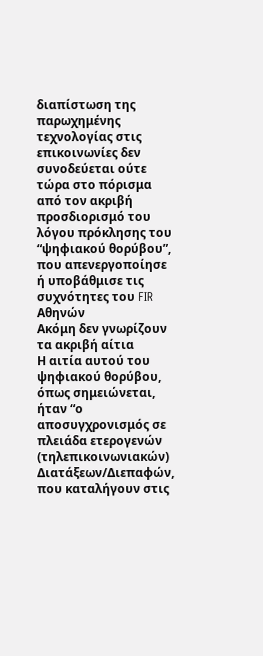διαπίστωση της παρωχημένης τεχνολογίας στις επικοινωνίες δεν συνοδεύεται ούτε τώρα στο πόρισμα από τον ακριβή προσδιορισμό του λόγου πρόκλησης του “ψηφιακού θορύβου”, που απενεργοποίησε ή υποβάθμισε τις συχνότητες του FIR Αθηνών
Ακόμη δεν γνωρίζουν τα ακριβή αίτια
Η αιτία αυτού του ψηφιακού θορύβου, όπως σημειώνεται, ήταν “ο αποσυγχρονισμός σε πλειάδα ετερογενών (τηλεπικοινωνιακών) Διατάξεων/Διεπαφών, που καταλήγουν στις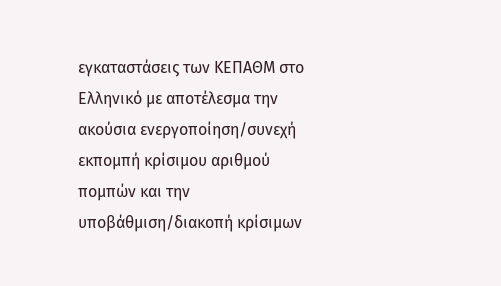εγκαταστάσεις των ΚΕΠΑΘΜ στο Ελληνικό με αποτέλεσμα την ακούσια ενεργοποίηση/συνεχή εκπομπή κρίσιμου αριθμού πομπών και την υποβάθμιση/διακοπή κρίσιμων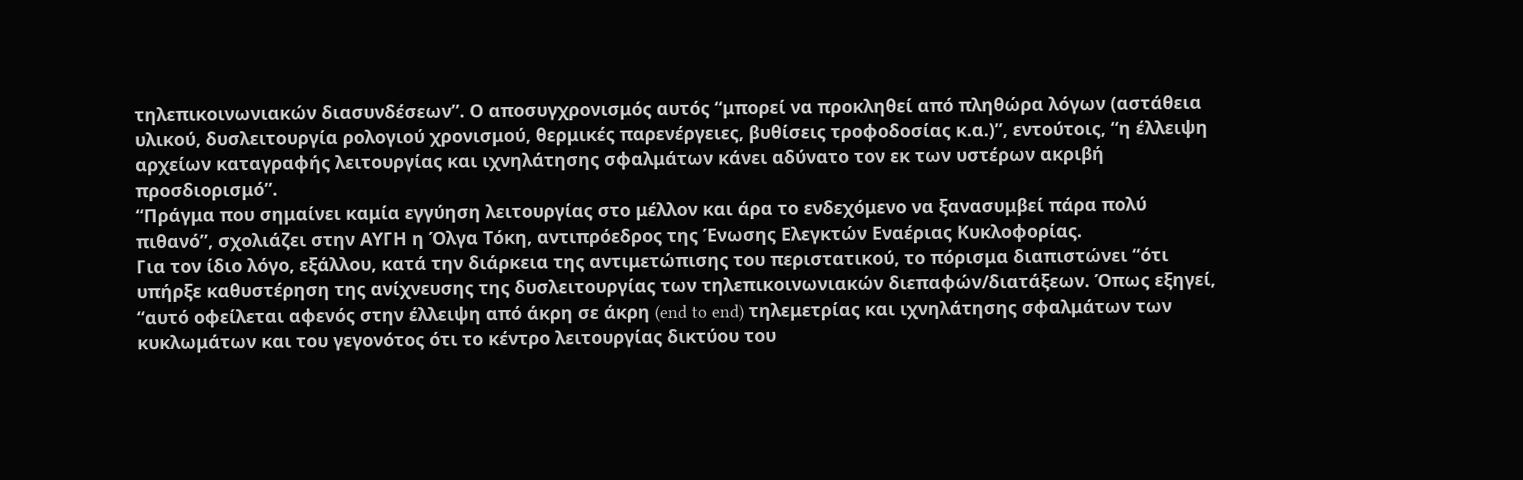τηλεπικοινωνιακών διασυνδέσεων”. Ο αποσυγχρονισμός αυτός “μπορεί να προκληθεί από πληθώρα λόγων (αστάθεια υλικού, δυσλειτουργία ρολογιού χρονισμού, θερμικές παρενέργειες, βυθίσεις τροφοδοσίας κ.α.)”, εντούτοις, “η έλλειψη αρχείων καταγραφής λειτουργίας και ιχνηλάτησης σφαλμάτων κάνει αδύνατο τον εκ των υστέρων ακριβή προσδιορισμό”.
“Πράγμα που σημαίνει καμία εγγύηση λειτουργίας στο μέλλον και άρα το ενδεχόμενο να ξανασυμβεί πάρα πολύ πιθανό”, σχολιάζει στην ΑΥΓΗ η Όλγα Τόκη, αντιπρόεδρος της Ένωσης Ελεγκτών Εναέριας Κυκλοφορίας.
Για τον ίδιο λόγο, εξάλλου, κατά την διάρκεια της αντιμετώπισης του περιστατικού, το πόρισμα διαπιστώνει “ότι υπήρξε καθυστέρηση της ανίχνευσης της δυσλειτουργίας των τηλεπικοινωνιακών διεπαφών/διατάξεων. Όπως εξηγεί, “αυτό οφείλεται αφενός στην έλλειψη από άκρη σε άκρη (end to end) τηλεμετρίας και ιχνηλάτησης σφαλμάτων των κυκλωμάτων και του γεγονότος ότι το κέντρο λειτουργίας δικτύου του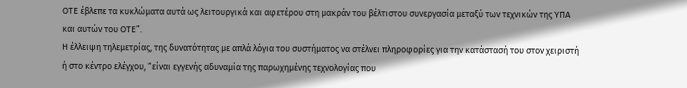ΟΤΕ έβλεπε τα κυκλώματα αυτά ως λειτουργικά και αφετέρου στη μακράν του βέλτιστου συνεργασία μεταξύ των τεχνικών της ΥΠΑ και αυτών του ΟΤΕ”.
Η έλλειψη τηλεμετρίας, της δυνατότητας με απλά λόγια του συστήματος να στέλνει πληροφορίες για την κατάστασή του στον χειριστή ή στο κέντρο ελέγχου, “είναι εγγενής αδυναμία της παρωχημένης τεχνολογίας που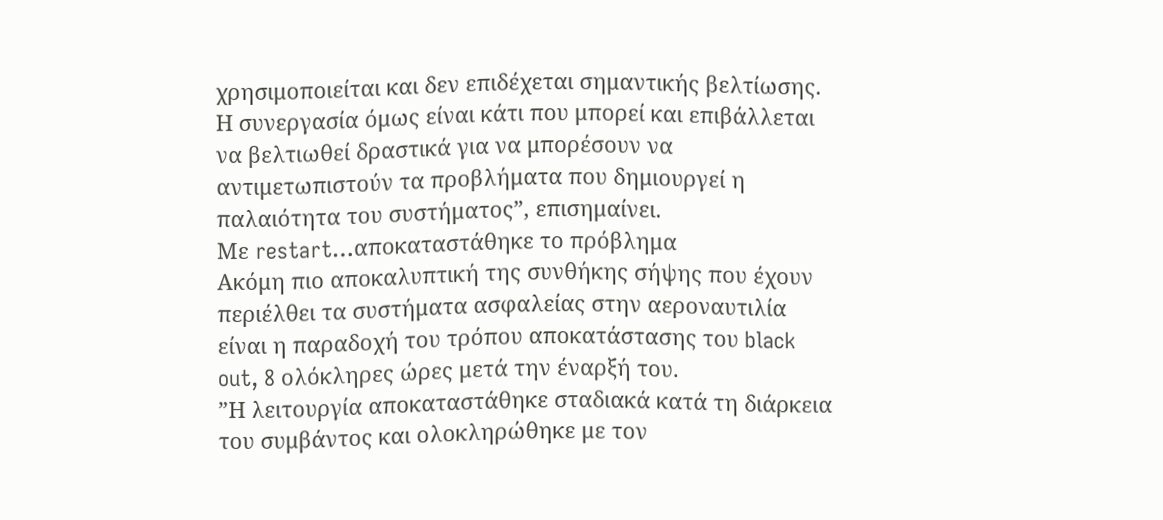χρησιμοποιείται και δεν επιδέχεται σημαντικής βελτίωσης. Η συνεργασία όμως είναι κάτι που μπορεί και επιβάλλεται να βελτιωθεί δραστικά για να μπορέσουν να αντιμετωπιστούν τα προβλήματα που δημιουργεί η παλαιότητα του συστήματος”, επισημαίνει.
Με restart…αποκαταστάθηκε το πρόβλημα
Ακόμη πιο αποκαλυπτική της συνθήκης σήψης που έχουν περιέλθει τα συστήματα ασφαλείας στην αεροναυτιλία είναι η παραδοχή του τρόπου αποκατάστασης του black out, 8 ολόκληρες ώρες μετά την έναρξή του.
”Η λειτουργία αποκαταστάθηκε σταδιακά κατά τη διάρκεια του συμβάντος και ολοκληρώθηκε με τον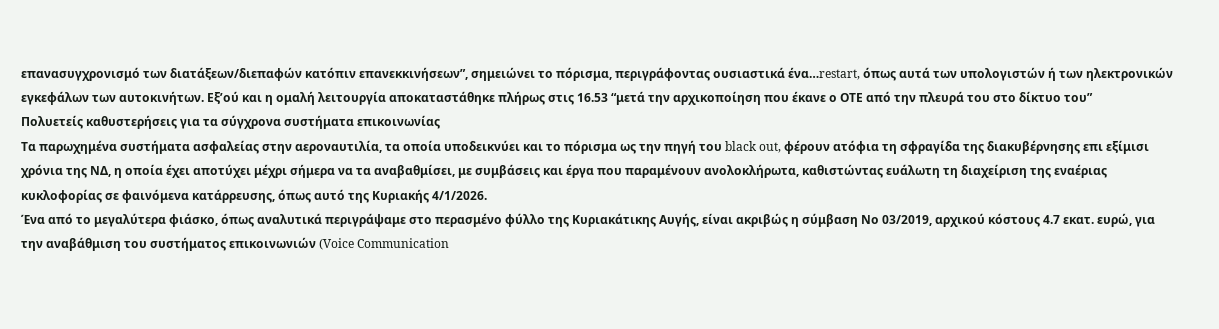επανασυγχρονισμό των διατάξεων/διεπαφών κατόπιν επανεκκινήσεων”, σημειώνει το πόρισμα, περιγράφοντας ουσιαστικά ένα…restart, όπως αυτά των υπολογιστών ή των ηλεκτρονικών εγκεφάλων των αυτοκινήτων. Εξ’ού και η ομαλή λειτουργία αποκαταστάθηκε πλήρως στις 16.53 “μετά την αρχικοποίηση που έκανε ο ΟΤΕ από την πλευρά του στο δίκτυο του”
Πολυετείς καθυστερήσεις για τα σύγχρονα συστήματα επικοινωνίας
Τα παρωχημένα συστήματα ασφαλείας στην αεροναυτιλία, τα οποία υποδεικνύει και το πόρισμα ως την πηγή του black out, φέρουν ατόφια τη σφραγίδα της διακυβέρνησης επι εξίμισι χρόνια της ΝΔ, η οποία έχει αποτύχει μέχρι σήμερα να τα αναβαθμίσει, με συμβάσεις και έργα που παραμένουν ανολοκλήρωτα, καθιστώντας ευάλωτη τη διαχείριση της εναέριας κυκλοφορίας σε φαινόμενα κατάρρευσης, όπως αυτό της Κυριακής 4/1/2026.
Ένα από το μεγαλύτερα φιάσκο, όπως αναλυτικά περιγράψαμε στο περασμένο φύλλο της Κυριακάτικης Αυγής, είναι ακριβώς η σύμβαση Νο 03/2019, αρχικού κόστους 4.7 εκατ. ευρώ, για την αναβάθμιση του συστήματος επικοινωνιών (Voice Communication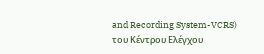and Recording System-VCRS) του Κέντρου Ελέγχου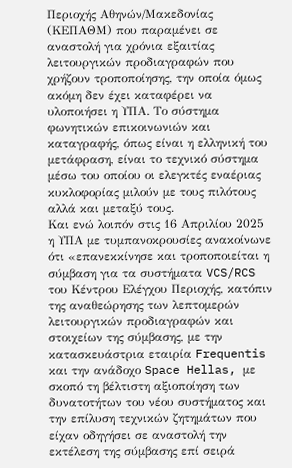Περιοχής Αθηνών/Μακεδονίας (ΚΕΠΑΘΜ) που παραμένει σε αναστολή για χρόνια εξαιτίας λειτουργικών προδιαγραφών που χρήζουν τροποποίησης, την οποία όμως ακόμη δεν έχει καταφέρει να υλοποιήσει η ΥΠΑ. Το σύστημα φωνητικών επικοινωνιών και καταγραφής, όπως είναι η ελληνική του μετάφραση, είναι το τεχνικό σύστημα μέσω του οποίου οι ελεγκτές εναέριας κυκλοφορίας μιλούν με τους πιλότους αλλά και μεταξύ τους.
Και ενώ λοιπόν στις 16 Απριλίου 2025 η ΥΠΑ με τυμπανοκρουσίες ανακοίνωνε ότι «επανεκκίνησε και τροποποιείται η σύμβαση για τα συστήματα VCS/RCS του Κέντρου Ελέγχου Περιοχής, κατόπιν της αναθεώρησης των λεπτομερών λειτουργικών προδιαγραφών και στοιχείων της σύμβασης, με την κατασκευάστρια εταιρία Frequentis και την ανάδοχο Space Hellas, με σκοπό τη βέλτιστη αξιοποίηση των δυνατοτήτων του νέου συστήματος και την επίλυση τεχνικών ζητημάτων που είχαν οδηγήσει σε αναστολή την εκτέλεση της σύμβασης επί σειρά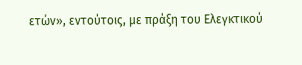ετών», εντούτοις, με πράξη του Ελεγκτικού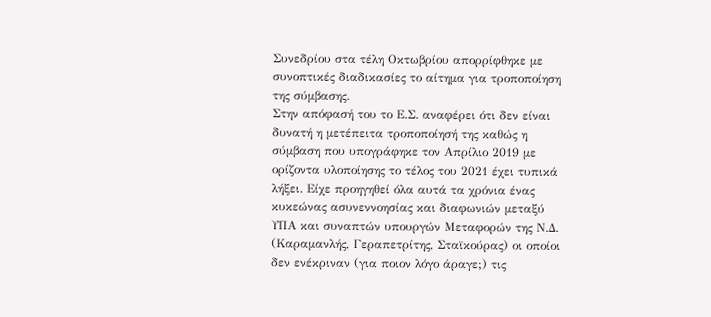Συνεδρίου στα τέλη Οκτωβρίου απορρίφθηκε με συνοπτικές διαδικασίες το αίτημα για τροποποίηση της σύμβασης.
Στην απόφασή του το Ε.Σ. αναφέρει ότι δεν είναι δυνατή η μετέπειτα τροποποίησή της καθώς η σύμβαση που υπογράφηκε τον Απρίλιο 2019 με ορίζοντα υλοποίησης το τέλος του 2021 έχει τυπικά λήξει. Είχε προηγηθεί όλα αυτά τα χρόνια ένας κυκεώνας ασυνεννοησίας και διαφωνιών μεταξύ ΥΠΑ και συναπτών υπουργών Μεταφορών της Ν.Δ. (Καραμανλής, Γεραπετρίτης, Σταϊκούρας) οι οποίοι δεν ενέκριναν (για ποιον λόγο άραγε;) τις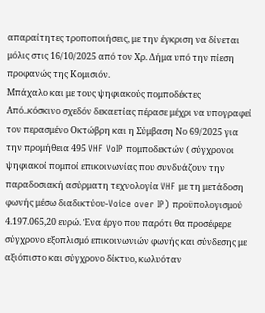απαραίτητες τροποποιήσεις, με την έγκριση να δίνεται μόλις στις 16/10/2025 από τον Χρ. Δήμα υπό την πίεση προφανώς της Κομισιόν.
Μπάχαλο και με τους ψηφιακούς πομποδέκτες
Από..κόσκινο σχεδόν δεκαετίας πέρασε μέχρι να υπογραφεί τον περασμένο Οκτώβρη και η Σύμβαση Νο 69/2025 για την προμήθεια 495 VHF VoIP πομποδεκτών ( σύγχρονοι ψηφιακοί πομποί επικοινωνίας που συνδυάζουν την παραδοσιακή ασύρματη τεχνολογία VHF με τη μετάδοση φωνής μέσω διαδικτύου-Voice over IP) προϋπολογισμού 4.197.065,20 ευρώ. Ένα έργο που παρότι θα προσέφερε σύγχρονο εξοπλισμό επικοινωνιών φωνής και σύνδεσης με αξιόπιστο και σύγχρονο δίκτυο, κωλυόταν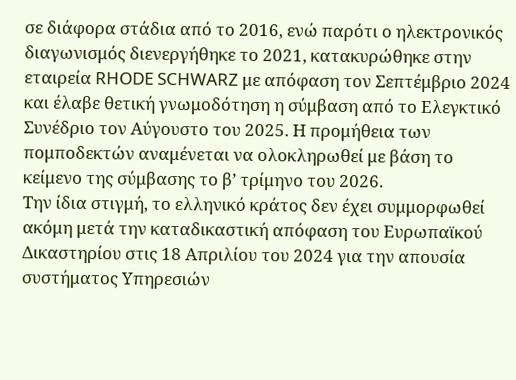σε διάφορα στάδια από το 2016, ενώ παρότι ο ηλεκτρονικός διαγωνισμός διενεργήθηκε το 2021, κατακυρώθηκε στην εταιρεία RHODE SCHWARZ με απόφαση τον Σεπτέμβριο 2024 και έλαβε θετική γνωμοδότηση η σύμβαση από το Ελεγκτικό Συνέδριο τον Αύγουστο του 2025. Η προμήθεια των πομποδεκτών αναμένεται να ολοκληρωθεί με βάση το κείμενο της σύμβασης το β’ τρίμηνο του 2026.
Την ίδια στιγμή, το ελληνικό κράτος δεν έχει συμμορφωθεί ακόμη μετά την καταδικαστική απόφαση του Ευρωπαϊκού Δικαστηρίου στις 18 Απριλίου του 2024 για την απουσία συστήματος Υπηρεσιών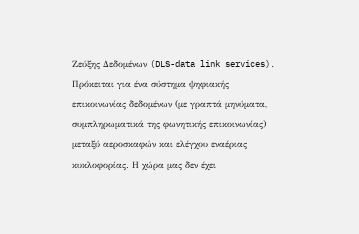Ζεύξης Δεδομένων (DLS-data link services). Πρόκειται για ένα σύστημα ψηφιακής επικοινωνίας δεδομένων (με γραπτά μηνύματα, συμπληρωματικά της φωνητικής επικοινωνίας) μεταξύ αεροσκαφών και ελέγχου εναέριας κυκλοφορίας. Η χώρα μας δεν έχει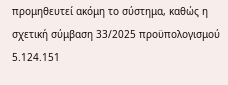προμηθευτεί ακόμη το σύστημα, καθώς η σχετική σύμβαση 33/2025 προϋπολογισμού 5.124.151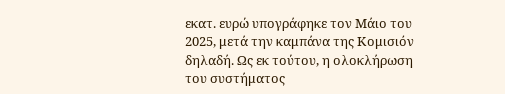εκατ. ευρώ υπογράφηκε τον Μάιο του 2025, μετά την καμπάνα της Κομισιόν δηλαδή. Ως εκ τούτου, η ολοκλήρωση του συστήματος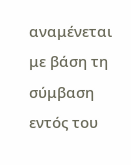αναμένεται με βάση τη σύμβαση εντός του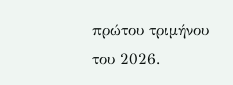πρώτου τριμήνου του 2026.